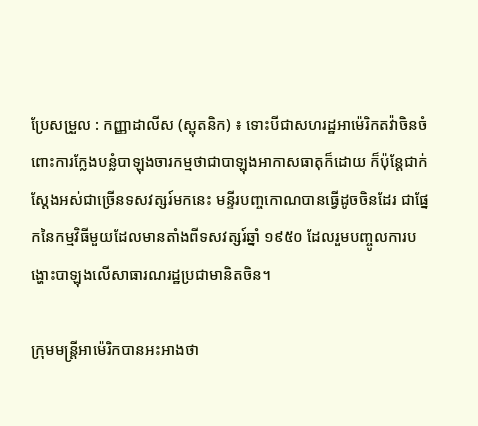ប្រែសម្រួល : កញ្ញាដាលីស (ស្ពុតនិក) ៖ ទោះបីជាសហរដ្ឋអាម៉េរិកតវ៉ាចិនចំពោះការក្លែងបន្លំបាឡុងចារកម្មថាជាបាឡុងអាកាសធាតុក៏ដោយ ក៏ប៉ុន្តែជាក់ស្តែងអស់ជាច្រើនទសវត្សរ៍មកនេះ មន្ទីរបញ្ចកោណបានធ្វើដូចចិនដែរ ជាផ្នែកនៃកម្មវិធីមួយដែលមានតាំងពីទសវត្សរ៍ឆ្នាំ ១៩៥០ ដែលរួមបញ្ចូលការបង្ហោះបាឡុងលើសាធារណរដ្ឋប្រជាមានិតចិន។

ក្រុមមន្ត្រីអាម៉េរិកបានអះអាងថា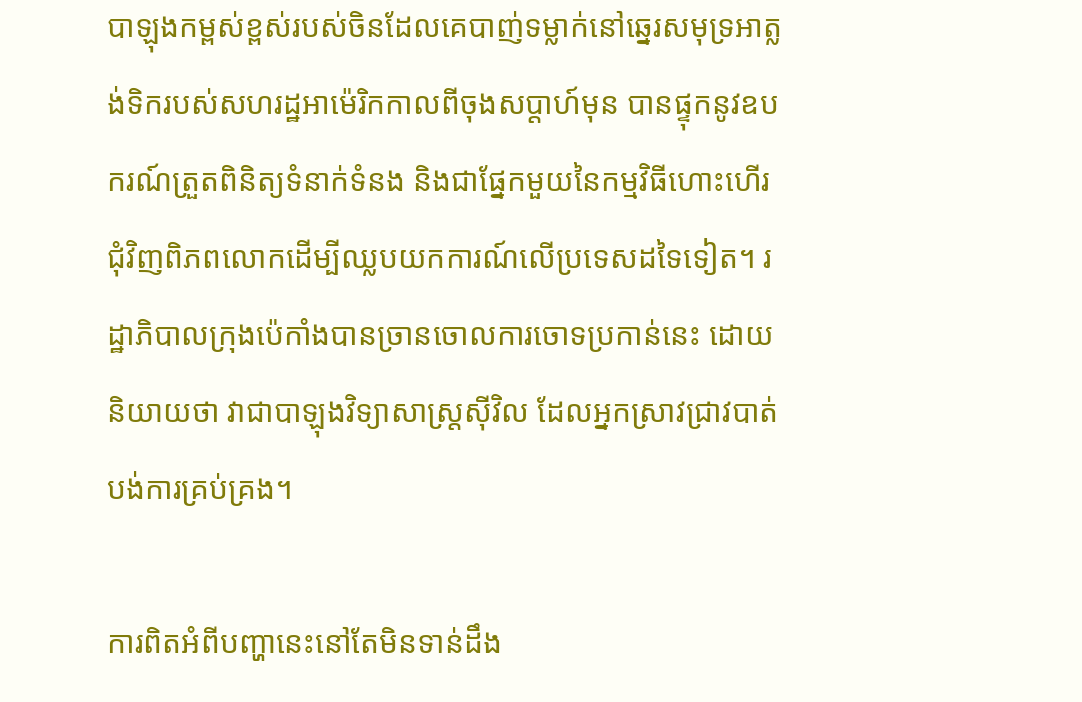បាឡុងកម្ពស់ខ្ពស់របស់ចិនដែលគេបាញ់ទម្លាក់នៅឆ្នេរសមុទ្រអាត្លង់ទិករបស់សហរដ្ឋអាម៉េរិកកាលពីចុងសប្តាហ៍មុន បានផ្ទុកនូវឧបករណ៍ត្រួតពិនិត្យទំនាក់ទំនង និងជាផ្នែកមួយនៃកម្មវិធីហោះហើរជុំវិញពិភពលោកដើម្បីឈ្លបយកការណ៍លើប្រទេសដទៃទៀត។ រដ្ឋាភិបាលក្រុងប៉េកាំងបានច្រានចោលការចោទប្រកាន់នេះ ដោយនិយាយថា វាជាបាឡុងវិទ្យាសាស្ត្រស៊ីវិល ដែលអ្នកស្រាវជ្រាវបាត់បង់ការគ្រប់គ្រង។

ការពិតអំពីបញ្ហានេះនៅតែមិនទាន់ដឹង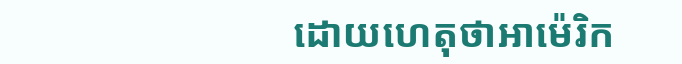ដោយហេតុថាអាម៉េរិក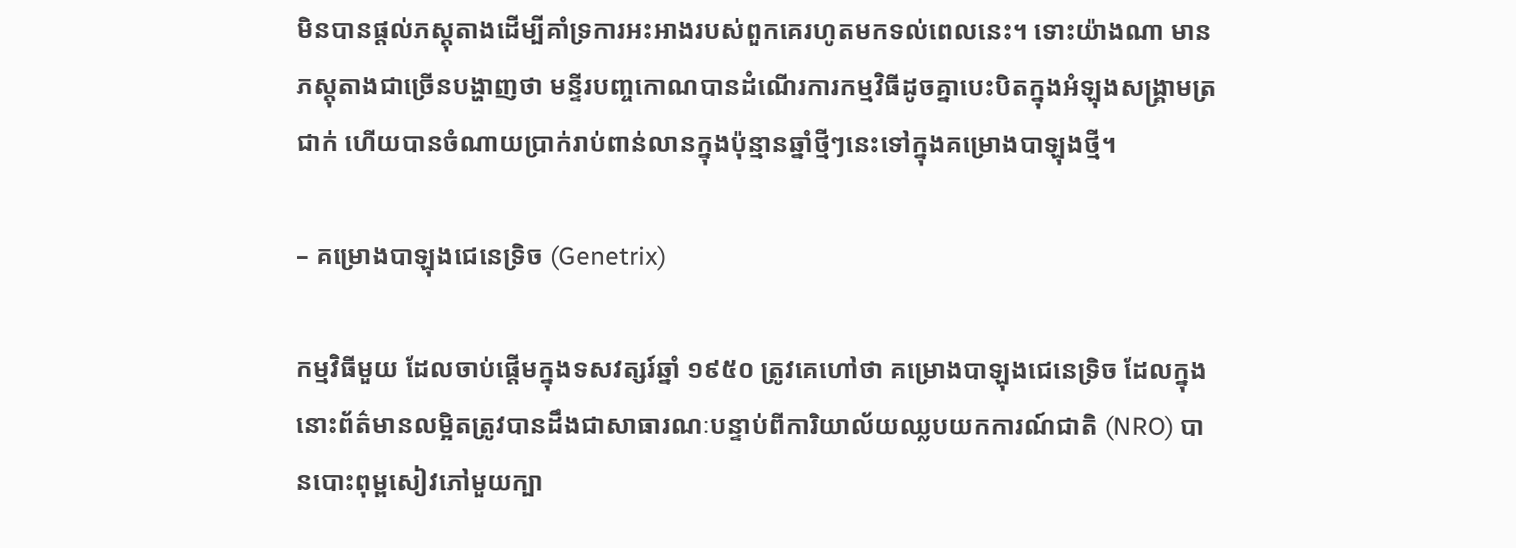មិនបានផ្តល់ភស្តុតាងដើម្បីគាំទ្រការអះអាងរបស់ពួកគេរហូតមកទល់ពេលនេះ។ ទោះយ៉ាងណា មានភស្តុតាងជាច្រើនបង្ហាញថា មន្ទីរបញ្ចកោណបានដំណើរការកម្មវិធីដូចគ្នាបេះបិតក្នុងអំឡុងសង្គ្រាមត្រជាក់ ហើយបានចំណាយប្រាក់រាប់ពាន់លានក្នុងប៉ុន្មានឆ្នាំថ្មីៗនេះទៅក្នុងគម្រោងបាឡុងថ្មី។

– គម្រោងបាឡុងជេនេទ្រិច (Genetrix)

កម្មវិធីមួយ ដែលចាប់ផ្តើមក្នុងទសវត្សរ៍ឆ្នាំ ១៩៥០ ត្រូវគេហៅថា គម្រោងបាឡុងជេនេទ្រិច ដែលក្នុងនោះព័ត៌មានលម្អិតត្រូវបានដឹងជាសាធារណៈបន្ទាប់ពីការិយាល័យឈ្លបយកការណ៍ជាតិ (NRO) បានបោះពុម្ពសៀវភៅមួយក្បា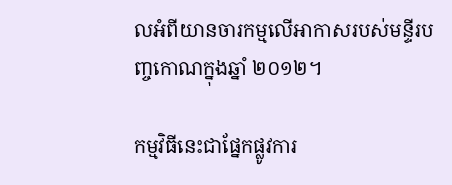លអំពីយានចារកម្មលើអាកាសរបស់មន្ទីរបញ្ចកោណក្នុងឆ្នាំ ២០១២។

កម្មវិធីនេះជាផ្នែកផ្លូវការ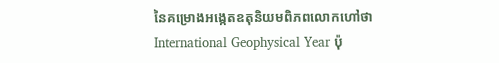នៃគម្រោងអង្កេតឧតុនិយមពិភពលោកហៅថា International Geophysical Year ប៉ុ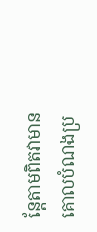ន្តែតាមពិតវាមានគោលបំណងប្រ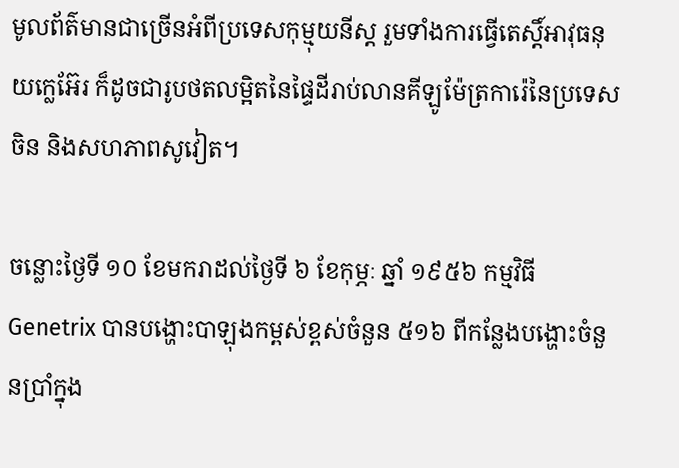មូលព័ត៌មានជាច្រើនអំពីប្រទេសកុម្មុយនីស្ត រួមទាំងការធ្វើតេស្តិ៍អាវុធនុយក្លេអ៊ែរ ក៏ដូចជារូបថតលម្អិតនៃផ្ទៃដីរាប់លានគីឡូម៉ែត្រការ៉េនៃប្រទេសចិន និងសហភាពសូវៀត។

ចន្លោះថ្ងៃទី ១០ ខែមករាដល់ថ្ងៃទី ៦ ខែកុម្ភៈ ឆ្នាំ ១៩៥៦ កម្មវិធី Genetrix បានបង្ហោះបាឡុងកម្ពស់ខ្ពស់ចំនួន ៥១៦ ពីកន្លែងបង្ហោះចំនួនប្រាំក្នុង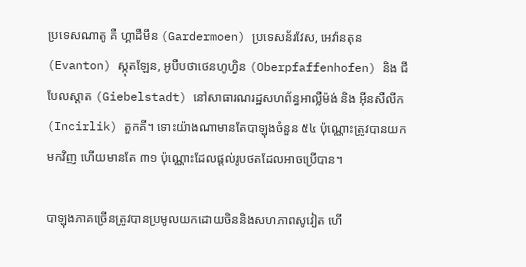ប្រទេសណាតូ គឺ ហ្គាដឺមឹន (Gardermoen) ប្រទេសន័រវែស, អេវ៉ានតុន (Evanton) ស្កុតឡែន, អូបឺបថាថេនហូហ្វិន (Oberpfaffenhofen) និង ជីបែលស្តាត (Giebelstadt) នៅសាធារណរដ្ឋសហព័ន្ធអាល្លឺម៉ង់ និង អ៊ីនសឺលីក (Incirlik) តួកគី។ ទោះយ៉ាងណាមានតែបាឡុងចំនួន ៥៤ ប៉ុណ្ណោះត្រូវបានយកមកវិញ ហើយមានតែ ៣១ ប៉ុណ្ណោះដែលផ្តល់រូបថតដែលអាចប្រើបាន។

បាឡុងភាគច្រើនត្រូវបានប្រមូលយកដោយចិននិងសហភាពសូវៀត ហើ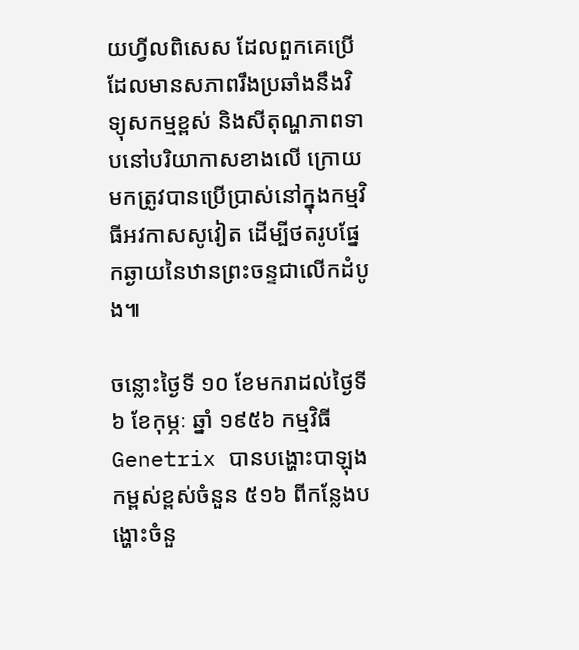យហ្វីលពិសេស ដែលពួកគេប្រើ ដែលមានសភាពរឹងប្រឆាំងនឹងវិទ្យុសកម្មខ្ពស់ និងសីតុណ្ហភាពទាបនៅបរិយាកាសខាងលើ ក្រោយមកត្រូវបានប្រើប្រាស់នៅក្នុងកម្មវិធីអវកាសសូវៀត ដើម្បីថតរូបផ្នែកឆ្ងាយនៃឋានព្រះចន្ទជាលើកដំបូង៕

ចន្លោះថ្ងៃទី ១០ ខែមករាដល់ថ្ងៃទី ៦ ខែកុម្ភៈ ឆ្នាំ ១៩៥៦ កម្មវិធី Genetrix បានបង្ហោះបាឡុងកម្ពស់ខ្ពស់ចំនួន ៥១៦ ពីកន្លែងបង្ហោះចំនួ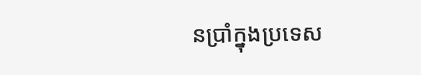នប្រាំក្នុងប្រទេស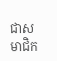ជាសមាជិក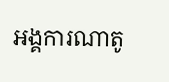អង្គការណាតូ